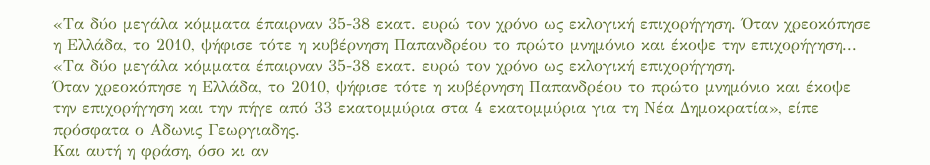«Τα δύο μεγάλα κόμματα έπαιρναν 35-38 εκατ. ευρώ τον χρόνο ως εκλογική επιχορήγηση. Όταν χρεοκόπησε η Ελλάδα, το 2010, ψήφισε τότε η κυβέρνηση Παπανδρέου το πρώτο μνημόνιο και έκοψε την επιχορήγηση...
«Τα δύο μεγάλα κόμματα έπαιρναν 35-38 εκατ. ευρώ τον χρόνο ως εκλογική επιχορήγηση.
Όταν χρεοκόπησε η Ελλάδα, το 2010, ψήφισε τότε η κυβέρνηση Παπανδρέου το πρώτο μνημόνιο και έκοψε την επιχορήγηση και την πήγε από 33 εκατομμύρια στα 4 εκατομμύρια για τη Νέα Δημοκρατία», είπε πρόσφατα ο Αδωνις Γεωργιαδης.
Και αυτή η φράση, όσο κι αν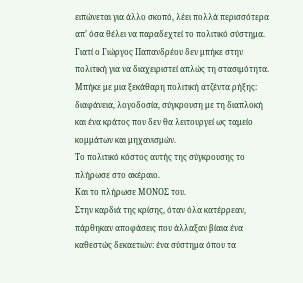ειπώνεται για άλλο σκοπό, λέει πολλά περισσότερα απ’ όσα θέλει να παραδεχτεί το πολιτικό σύστημα.
Γιατί ο Γιώργος Παπανδρέου δεν μπήκε στην πολιτική για να διαχειριστεί απλώς τη στασιμότητα.
Μπήκε με μια ξεκάθαρη πολιτική ατζέντα ρήξης: διαφάνεια, λογοδοσία, σύγκρουση με τη διαπλοκή και ένα κράτος που δεν θα λειτουργεί ως ταμείο κομμάτων και μηχανισμών.
Το πολιτικό κόστος αυτής της σύγκρουσης το πλήρωσε στο ακέραιο.
Και το πλήρωσε ΜΟΝΟΣ του.
Στην καρδιά της κρίσης, όταν όλα κατέρρεαν, πάρθηκαν αποφάσεις που άλλαξαν βίαια ένα καθεστώς δεκαετιών: ένα σύστημα όπου τα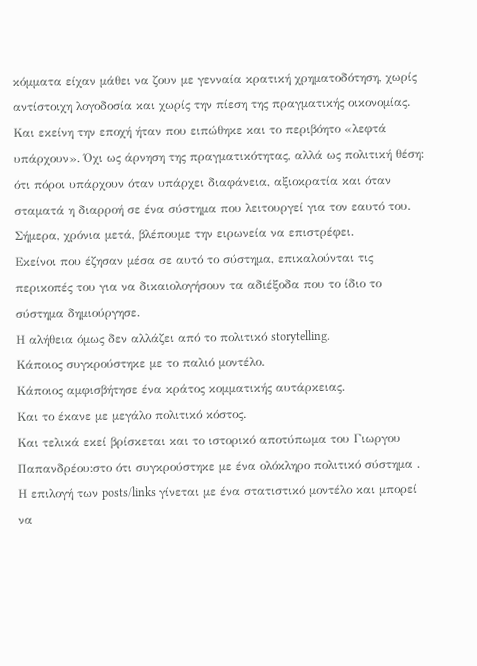κόμματα είχαν μάθει να ζουν με γενναία κρατική χρηματοδότηση, χωρίς αντίστοιχη λογοδοσία και χωρίς την πίεση της πραγματικής οικονομίας.
Και εκείνη την εποχή ήταν που ειπώθηκε και το περιβόητο «λεφτά υπάρχουν». Όχι ως άρνηση της πραγματικότητας, αλλά ως πολιτική θέση: ότι πόροι υπάρχουν όταν υπάρχει διαφάνεια, αξιοκρατία και όταν σταματά η διαρροή σε ένα σύστημα που λειτουργεί για τον εαυτό του.
Σήμερα, χρόνια μετά, βλέπουμε την ειρωνεία να επιστρέφει.
Εκείνοι που έζησαν μέσα σε αυτό το σύστημα, επικαλούνται τις περικοπές του για να δικαιολογήσουν τα αδιέξοδα που το ίδιο το σύστημα δημιούργησε.
Η αλήθεια όμως δεν αλλάζει από το πολιτικό storytelling.
Κάποιος συγκρούστηκε με το παλιό μοντέλο.
Κάποιος αμφισβήτησε ένα κράτος κομματικής αυτάρκειας.
Και το έκανε με μεγάλο πολιτικό κόστος.
Και τελικά εκεί βρίσκεται και το ιστορικό αποτύπωμα του Γιωργου Παπανδρέου:στο ότι συγκρούστηκε με ένα ολόκληρο πολιτικό σύστημα .
Η επιλογή των posts/links γίνεται με ένα στατιστικό μοντέλο και μπορεί να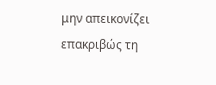μην απεικονίζει επακριβώς τη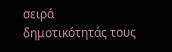σειρά δημοτικότητάς τους